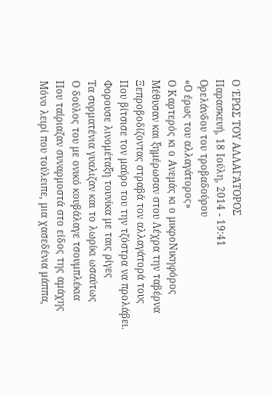Ο ΈΡΩΣ ΤΟΥ ΑΛΛΑΓΆΤΟΡΟΣ
Παρασκευή, 18 Ιούλη, 2014 - 19:41
Ορελάνδου του τροβαδούρου
«Ο έρως του αλλαγάτορος»
Ο Καρτερός κι ο Ανεμάς κι ο μικροΝικηφόρος
Μέθυσαν και ξημέρωσαν στου Λέχρα την ταβέρνα
Ξεπροβοδίζοντας στραβά τον αλλαγάτορά τους
Που βίτσισε τον μαύρο του την τζόστρα να προλάβει.
Φορουσε λινομέταξη τουνίκα με ταις ρίγες
Τα συρματένια γυαλιζαν και το λωρίκι ωσαύτως
Ο δούλος του με ονικό κουβάλαγε τσουμπλέκια
Που ταίριαζαν συναρμοστά στο είδος της αμάχης
Μόνο λειρί που τούλειπε, μια χασεδένια μάππα,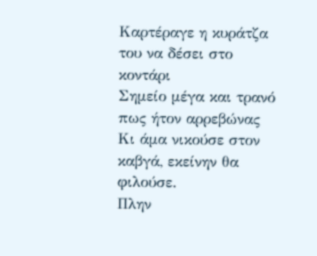Καρτέραγε η κυράτζα του να δέσει στο κοντάρι
Σημείο μέγα και τρανό πως ήτον αρρεβώνας
Κι άμα νικούσε στον καβγά, εκείνην θα φιλούσε.
Πλην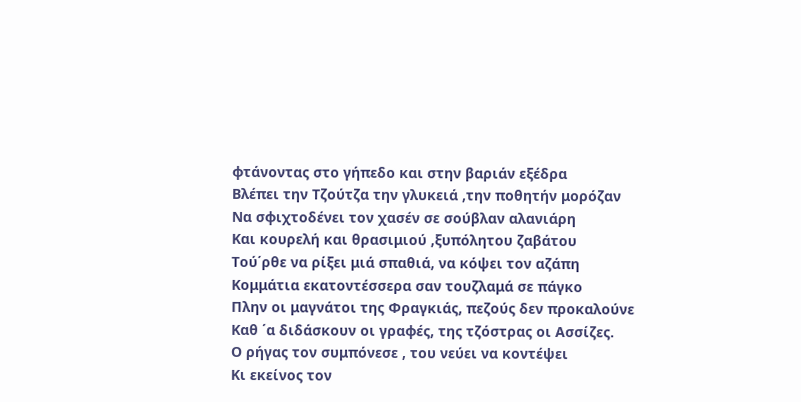φτάνοντας στο γήπεδο και στην βαριάν εξέδρα
Βλέπει την Τζούτζα την γλυκειά ,την ποθητήν μορόζαν
Να σφιχτοδένει τον χασέν σε σούβλαν αλανιάρη
Και κουρελή και θρασιμιού ,ξυπόλητου ζαβάτου
Τού΄ρθε να ρίξει μιά σπαθιά, να κόψει τον αζάπη
Κομμάτια εκατοντέσσερα σαν τουζλαμά σε πάγκο
Πλην οι μαγνάτοι της Φραγκιάς, πεζούς δεν προκαλούνε
Καθ ΄α διδάσκουν οι γραφές, της τζόστρας οι Ασσίζες.
Ο ρήγας τον συμπόνεσε , του νεύει να κοντέψει
Κι εκείνος τον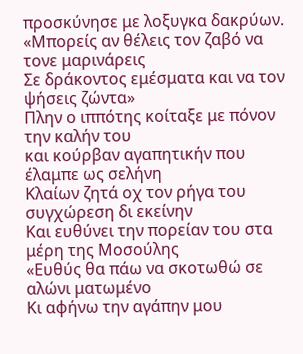προσκύνησε με λοξυγκα δακρύων.
«Μπορείς αν θέλεις τον ζαβό να τονε μαρινάρεις
Σε δράκοντος εμέσματα και να τον ψήσεις ζώντα»
Πλην ο ιππότης κοίταξε με πόνον την καλήν του
και κούρβαν αγαπητικήν που έλαμπε ως σελήνη
Κλαίων ζητά οχ τον ρήγα του συγχώρεση δι εκείνην
Και ευθύνει την πορείαν του στα μέρη της Μοσούλης
«Ευθύς θα πάω να σκοτωθώ σε αλώνι ματωμένο
Κι αφήνω την αγάπην μου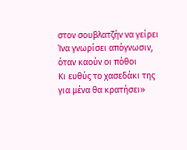στον σουβλατζήν να γείρει
Ίνα γνωρίσει απόγνωσιν, όταν καούν οι πόθοι
Κι ευθύς το χασεδάκι της για μένα θα κρατήσει»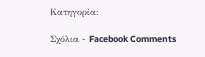Κατηγορία:

Σχόλια - Facebook Comments